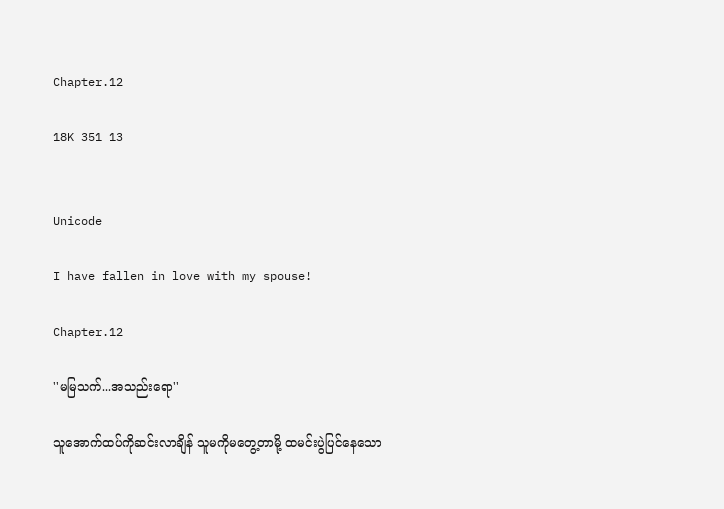Chapter.12

18K 351 13


Unicode

I have fallen in love with my spouse!

Chapter.12

''မမြသက်...အသည်းရော''

သူအောက်ထပ်ကိုဆင်းလာချိန် သူမကိုမတွေ့တာမို့ ထမင်းပွဲပြင်နေသော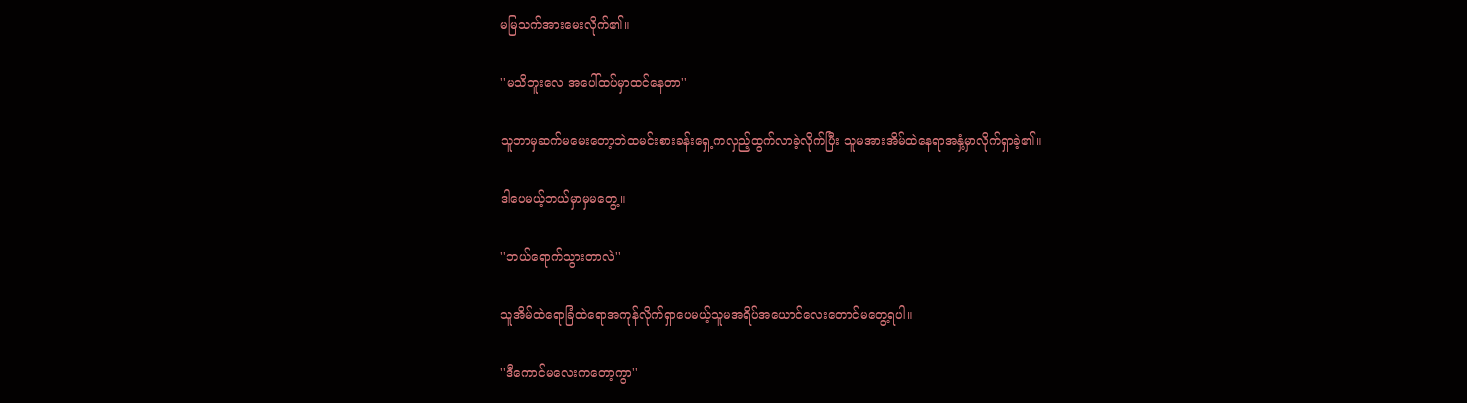မမြသက်အားမေးလိုက်၏။

''မသိဘူးလေ အပေါ်ထပ်မှာထင်နေတာ''

သူဘာမှဆက်မမေးတော့ဘဲထမင်းစားခန်းရှေ့ကလှည့်ထွက်လာခဲ့လိုက်ပြီး သူမအားအိမ်ထဲနေရာအနှံ့မှာလိုက်ရှာခဲ့၏။

ဒါပေမယ့်ဘယ်မှာမှမတွေ့။

''ဘယ်ရောက်သွားတာလဲ''

သူအိမ်ထဲရောခြံထဲရောအကုန်လိုက်ရှာပေမယ့်သူမအရိပ်အယောင်လေးတောင်မတွေ့ရပါ။

''ဒီကောင်မလေးကတော့ကွာ''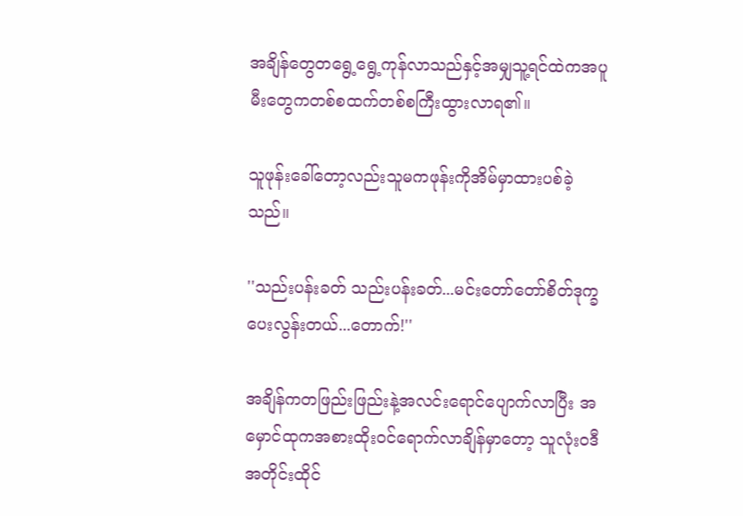အချိန်တွေတရွေ့ရွေ့ကုန်လာသည်နှင့်အမျှသူ့ရင်ထဲကအပူမီးတွေကတစ်စထက်တစ်စကြီးထွားလာရ၏။

သူဖုန်းခေါ်တော့လည်းသူမကဖုန်းကိုအိမ်မှာထားပစ်ခဲ့သည်။

''သည်းပန်းခတ် သည်းပန်းခတ်...မင်းတော်တော်စိတ်ဒုက္ခပေးလွန်းတယ်...တောက်!''

အချိန်ကတဖြည်းဖြည်းနဲ့အလင်းရောင်ပျောက်လာပြီး အမှောင်ထုကအစားထိုးဝင်ရောက်လာချိန်မှာတော့ သူလုံးဝဒီအတိုင်းထိုင်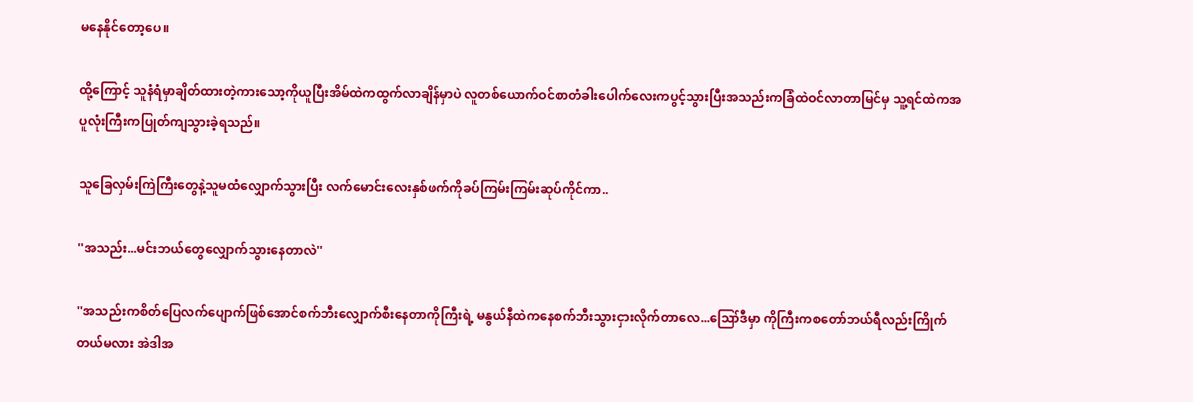မနေနိုင်တော့ပေ။

ထို့ကြောင့် သူနံရံမှာချိတ်ထားတဲ့ကားသော့ကိုယူပြီးအိမ်ထဲကထွက်လာချိန်မှာပဲ လူတစ်ယောက်ဝင်စာတံခါးပေါက်လေးကပွင့်သွားပြီးအသည်းကခြံထဲဝင်လာတာမြင်မှ သူ့ရင်ထဲကအပူလုံးကြီးကပြုတ်ကျသွားခဲ့ရသည်။

သူခြေလှမ်းကြဲကြီးတွေနဲ့သူမထံလျှောက်သွားပြီး လက်မောင်းလေးနှစ်ဖက်ကိုခပ်ကြမ်းကြမ်းဆုပ်ကိုင်ကာ..

''အသည်း...မင်းဘယ်တွေလျှောက်သွားနေတာလဲ''

''အသည်းကစိတ်ပြေလက်ပျောက်ဖြစ်အောင်စက်ဘီးလျှောက်စီးနေတာကိုကြီးရဲ့ မနွယ်နီထဲကနေစက်ဘီးသွားငှားလိုက်တာလေ...ဪဒီမှာ ကိုကြီးကစတော်ဘယ်ရီလည်းကြိုက်တယ်မလား အဲဒါအ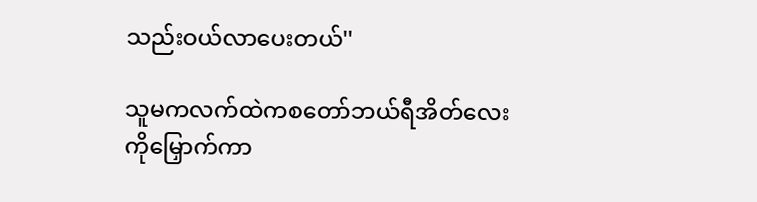သည်းဝယ်လာပေးတယ်''

သူမကလက်ထဲကစတော်ဘယ်ရီအိတ်လေးကိုမြှောက်ကာ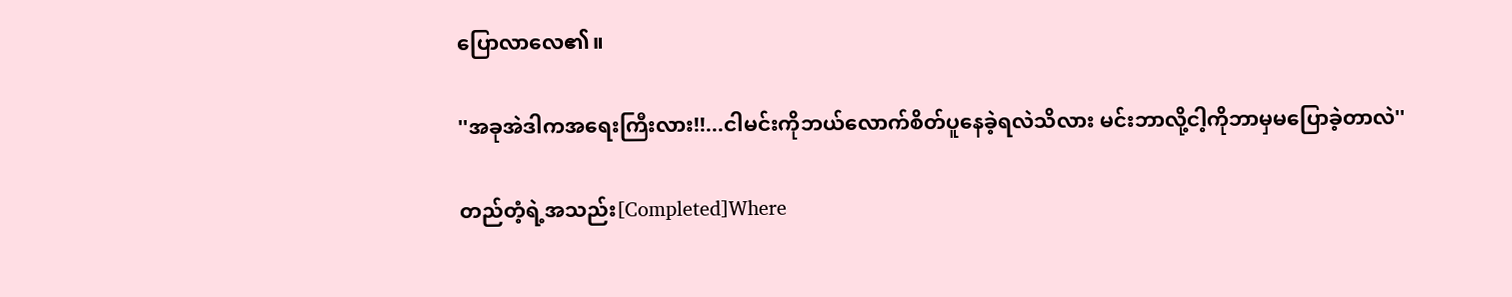ပြောလာလေ၏။

''အခုအဲဒါကအရေးကြီးလား!!...ငါမင်းကိုဘယ်လောက်စိတ်ပူနေခဲ့ရလဲသိလား မင်းဘာလို့ငါ့ကိုဘာမှမပြောခဲ့တာလဲ''

တည်တံ့ရဲ့အသည်း[Completed]Where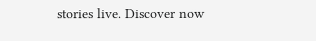stories live. Discover now